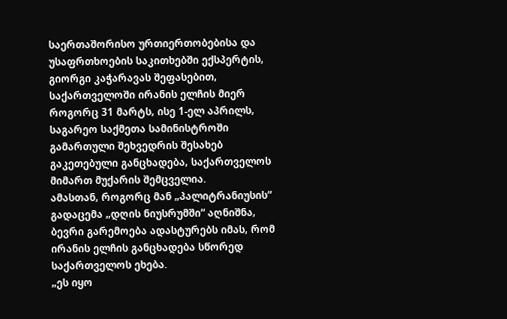საერთაშორისო ურთიერთობებისა და უსაფრთხოების საკითხებში ექსპერტის, გიორგი კაჭარავას შეფასებით, საქართველოში ირანის ელჩის მიერ როგორც 31 მარტს, ისე 1-ელ აპრილს, საგარეო საქმეთა სამინისტროში გამართული შეხვედრის შესახებ გაკეთებული განცხადება, საქართველოს მიმართ მუქარის შემცველია.
ამასთან, როგორც მან „პალიტრანიუსის“ გადაცემა „დღის ნიუსრუმში“ აღნიშნა, ბევრი გარემოება ადასტურებს იმას, რომ ირანის ელჩის განცხადება სწორედ საქართველოს ეხება.
„ეს იყო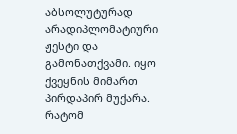აბსოლუტურად არადიპლომატიური ჟესტი და გამონათქვამი. იყო ქვეყნის მიმართ პირდაპირ მუქარა. რატომ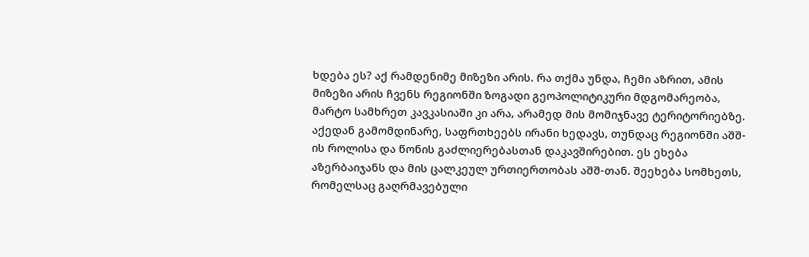ხდება ეს? აქ რამდენიმე მიზეზი არის. რა თქმა უნდა, ჩემი აზრით, ამის მიზეზი არის ჩვენს რეგიონში ზოგადი გეოპოლიტიკური მდგომარეობა, მარტო სამხრეთ კავკასიაში კი არა, არამედ მის მომიჯნავე ტერიტორიებზე. აქედან გამომდინარე, საფრთხეებს ირანი ხედავს, თუნდაც რეგიონში აშშ-ის როლისა და წონის გაძლიერებასთან დაკავშირებით. ეს ეხება აზერბაიჯანს და მის ცალკეულ ურთიერთობას აშშ-თან. შეეხება სომხეთს, რომელსაც გაღრმავებული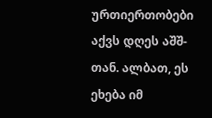ურთიერთობები აქვს დღეს აშშ-თან. ალბათ, ეს ეხება იმ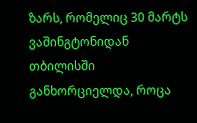ზარს, რომელიც 30 მარტს ვაშინგტონიდან თბილისში განხორციელდა, როცა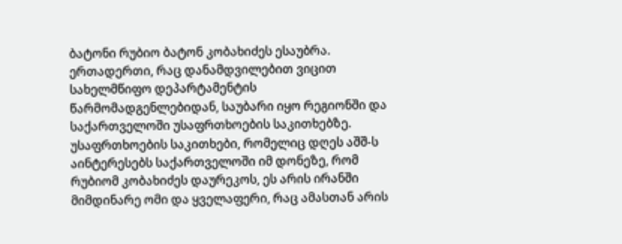ბატონი რუბიო ბატონ კობახიძეს ესაუბრა. ერთადერთი, რაც დანამდვილებით ვიცით სახელმწიფო დეპარტამენტის წარმომადგენლებიდან, საუბარი იყო რეგიონში და საქართველოში უსაფრთხოების საკითხებზე. უსაფრთხოების საკითხები, რომელიც დღეს აშშ-ს აინტერესებს საქართველოში იმ დონეზე, რომ რუბიომ კობახიძეს დაურეკოს, ეს არის ირანში მიმდინარე ომი და ყველაფერი, რაც ამასთან არის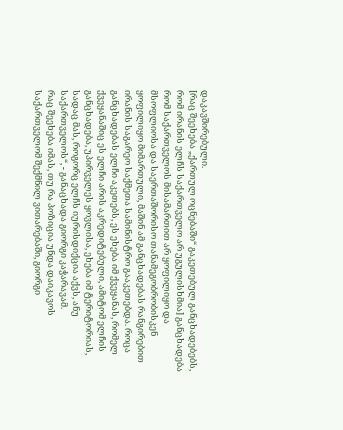დაკავშირებული.
[რაც შეეხება „ქართულ ოცნებაში“ გაკეთებულ განცხადებებს, რომ ირანის ელჩს საქართველო არ უგულისხმია] განცხადება რომ საქართველოს მისამართით არ ყოფილიყო და მსოფლიოსა და საერთაშორისო თანამეგობრობისკენ ყოფილიყო მიმართული, მაშინ ამ განცხადებას რანგირებით ირანის საგარეო საქმეთა სამინისტრო გააკეთებდა. როცა განცხადებას ელჩი აკეთებს, ეს ეხება იმ ქვეყანას, რომელ ქვეყანაშიც ეს ელჩი არის აკრედიტებული, ამიტომ ელჩის განცხადება, უპირველეს ყოვლისა, ეხება იმ ტერიტორიას, სადაც მას, როგორც ელჩს იურისდიქცია აქვს, ანუ საქართველოს“, - განაცხადა გიორგი კაჭარავამ.
რაც შეეხება იმას, თუ რა პოზიცია უნდა დაიკავოს საქართველომ შექმნილ ვითარებაში, გიორგი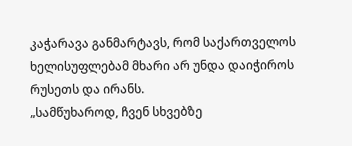კაჭარავა განმარტავს, რომ საქართველოს ხელისუფლებამ მხარი არ უნდა დაიჭიროს რუსეთს და ირანს.
„სამწუხაროდ, ჩვენ სხვებზე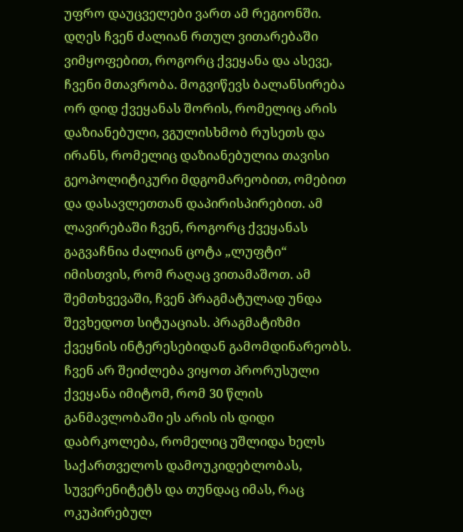უფრო დაუცველები ვართ ამ რეგიონში. დღეს ჩვენ ძალიან რთულ ვითარებაში ვიმყოფებით, როგორც ქვეყანა და ასევე, ჩვენი მთავრობა. მოგვიწევს ბალანსირება ორ დიდ ქვეყანას შორის, რომელიც არის დაზიანებული, ვგულისხმობ რუსეთს და ირანს, რომელიც დაზიანებულია თავისი გეოპოლიტიკური მდგომარეობით, ომებით და დასავლეთთან დაპირისპირებით. ამ ლავირებაში ჩვენ, როგორც ქვეყანას გაგვაჩნია ძალიან ცოტა „ლუფტი“ იმისთვის, რომ რაღაც ვითამაშოთ. ამ შემთხვევაში, ჩვენ პრაგმატულად უნდა შევხედოთ სიტუაციას. პრაგმატიზმი ქვეყნის ინტერესებიდან გამომდინარეობს. ჩვენ არ შეიძლება ვიყოთ პრორუსული ქვეყანა იმიტომ, რომ 30 წლის განმავლობაში ეს არის ის დიდი დაბრკოლება, რომელიც უშლიდა ხელს საქართველოს დამოუკიდებლობას, სუვერენიტეტს და თუნდაც იმას, რაც ოკუპირებულ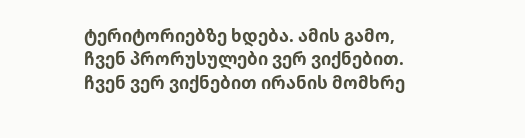ტერიტორიებზე ხდება. ამის გამო, ჩვენ პრორუსულები ვერ ვიქნებით. ჩვენ ვერ ვიქნებით ირანის მომხრე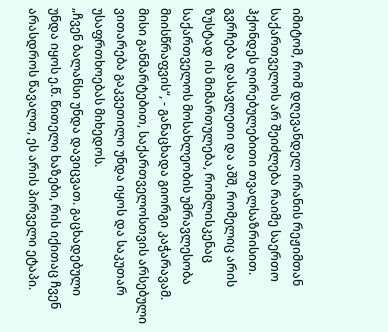იმიტომ, რომ დღევანდელ ირანის რეჟიმთან საქართველოს არ შეიძლება რაიმე საერთო ჰქონდეს ღირებულებითი თვალსაზრისით. გვრჩება დასავლეთი და აშშ, რომელიც არის ზუსტად ის მიმართულება, რომლისკენაც საქართველოს მოსახლეობის უმრავლესობა მიისწრაფვის“, - განაცხადა გიორგი კაჭარავამ.
მისი განმარტებით, საქართველოსთვის არსებული ვითარება გაკვეთილი უნდა იყოს და საკუთარ უსაფრთხოებას მიხედოს.
„ჩვენ ბალანსი უნდა დავიცვათ. გაცხადებული უნდა იყოს ე.წ. წითელი ხაზები, რის იქითაც ჩვენ არასდროს წავალთ, ეს არის პირველი ეტაპი.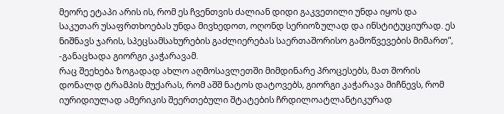მეორე ეტაპი არის ის, რომ ეს ჩვენთვის ძალიან დიდი გაკვეთილი უნდა იყოს და საკუთარ უსაფრთხოებას უნდა მივხედოთ, ოღონდ სერიოზულად და ინსტიტუციურად. ეს ნიშნავს ჯარის, სპეცსამსახურების გაძლიერებას საერთაშორისო გამოწვევების მიმართ“, -განაცხადა გიორგი კაჭარავამ.
რაც შეეხება ზოგადად ახლო აღმოსავლეთში მიმდინარე პროცესებს, მათ შორის დონალდ ტრამპის მუქარას, რომ აშშ ნატოს დატოვებს, გიორგი კაჭარავა მიჩნევს, რომ იურიდიულად ამერიკის შეერთებული შტატების ჩრდილოატლანტიკურად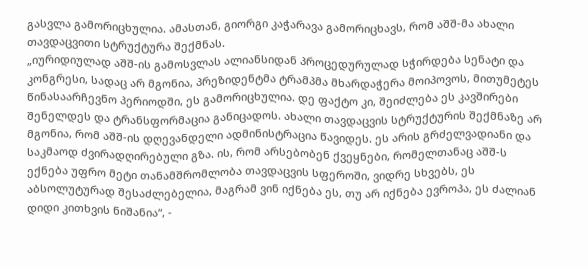გასვლა გამორიცხულია. ამასთან, გიორგი კაჭარავა გამორიცხავს, რომ აშშ-მა ახალი თავდაცვითი სტრუქტურა შექმნას.
„იურიდიულად აშშ-ის გამოსვლას ალიანსიდან პროცედურულად სჭირდება სენატი და კონგრესი, სადაც არ მგონია, პრეზიდენტმა ტრამპმა მხარდაჭერა მოიპოვოს, მითუმეტეს წინასაარჩევნო პერიოდში, ეს გამორიცხულია. დე ფაქტო კი, შეიძლება ეს კავშირები შენელდეს და ტრანსფორმაცია განიცადოს. ახალი თავდაცვის სტრუქტურის შექმნაზე არ მგონია, რომ აშშ-ის დღევანდელი ადმინისტრაცია წავიდეს. ეს არის გრძელვადიანი და საკმაოდ ძვირადღირებული გზა. ის, რომ არსებობენ ქვეყნები, რომელთანაც აშშ-ს ექნება უფრო მეტი თანამშრომლობა თავდაცვის სფეროში, ვიდრე სხვებს, ეს აბსოლუტურად შესაძლებელია, მაგრამ ვინ იქნება ეს, თუ არ იქნება ევროპა, ეს ძალიან დიდი კითხვის ნიშანია“, -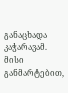განაცხადა კაჭარავამ.
მისი განმარტებით,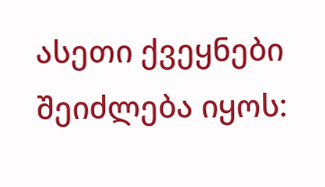ასეთი ქვეყნები შეიძლება იყოს: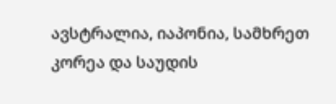ავსტრალია, იაპონია, სამხრეთ კორეა და საუდის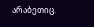არაბეთიც.